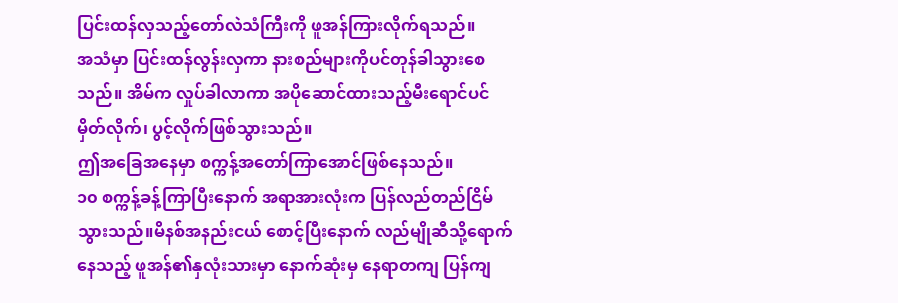ပြင်းထန်လှသည့်တော်လဲသံကြီးကို ဖူအန်ကြားလိုက်ရသည်။
အသံမှာ ပြင်းထန်လွန်းလှကာ နားစည်များကိုပင်တုန်ခါသွားစေသည်။ အိမ်က လှုပ်ခါလာကာ အပိုဆောင်ထားသည့်မီးရောင်ပင် မှိတ်လိုက်၊ ပွင့်လိုက်ဖြစ်သွားသည်။
ဤအခြေအနေမှာ စက္ကန့်အတော်ကြာအောင်ဖြစ်နေသည်။
၁၀ စက္ကန့်ခန့်ကြာပြီးနောက် အရာအားလုံးက ပြန်လည်တည်ငြိမ်သွားသည်။မိနစ်အနည်းငယ် စောင့်ပြီးနောက် လည်မျိုဆီသို့ရောက်နေသည့် ဖူအန်၏နှလုံးသားမှာ နောက်ဆုံးမှ နေရာတကျ ပြန်ကျ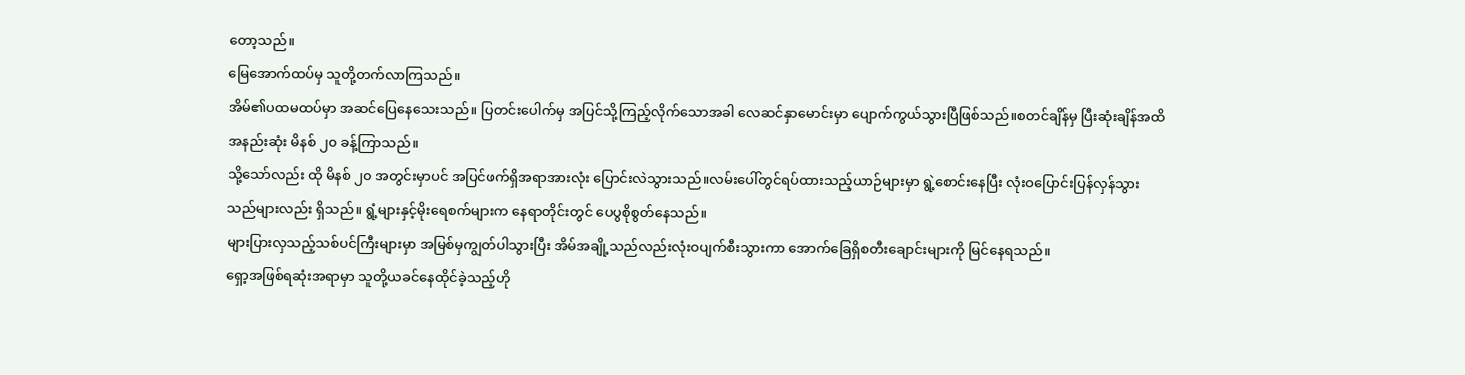တော့သည်။
မြေအောက်ထပ်မှ သူတို့တက်လာကြသည်။
အိမ်၏ပထမထပ်မှာ အဆင်ပြေနေသေးသည်။ ပြတင်းပေါက်မှ အပြင်သို့ကြည့်လိုက်သောအခါ လေဆင်နှာမောင်းမှာ ပျောက်ကွယ်သွားပြီဖြစ်သည်။စတင်ချိန်မှ ပြီးဆုံးချိန်အထိ အနည်းဆုံး မိနစ် ၂၀ ခန့်ကြာသည်။
သို့သော်လည်း ထို မိနစ် ၂၀ အတွင်းမှာပင် အပြင်ဖက်ရှိအရာအားလုံး ပြောင်းလဲသွားသည်။လမ်းပေါ်တွင်ရပ်ထားသည့်ယာဉ်များမှာ ရွဲ့စောင်းနေပြီး လုံးဝပြောင်းပြန်လှန်သွားသည်များလည်း ရှိသည်။ ရွံ့များနှင့်မိုးရေစက်များက နေရာတိုင်းတွင် ပေပွစိုစွတ်နေသည်။
များပြားလှသည့်သစ်ပင်ကြီးများမှာ အမြစ်မှကျွတ်ပါသွားပြီး အိမ်အချို့သည်လည်းလုံးဝပျက်စီးသွားကာ အောက်ခြေရှိစတီးချောင်းများကို မြင်နေရသည်။
ရှော့အဖြစ်ရဆုံးအရာမှာ သူတို့ယခင်နေထိုင်ခဲ့သည့်ဟို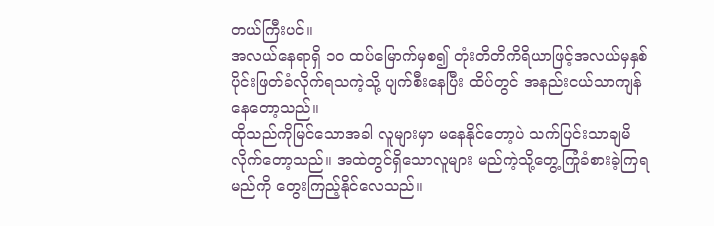တယ်ကြီးပင်။
အလယ်နေရာရှိ ၁၀ ထပ်မြောက်မှစ၍ တုံးတိတိကိရိယာဖြင့်အလယ်မှနှစ်ပိုင်းဖြတ်ခံလိုက်ရသကဲ့သို့ ပျက်စီးနေပြီး ထိပ်တွင် အနည်းငယ်သာကျန်နေတော့သည်။
ထိုသည်ကိုမြင်သောအခါ လူများမှာ မနေနိုင်တော့ပဲ သက်ပြင်းသာချမိလိုက်တော့သည်။ အထဲတွင်ရှိသောလူများ မည်ကဲ့သို့တွေ့ကြုံခံစားခဲ့ကြရမည်ကို တွေးကြည့်နိုင်လေသည်။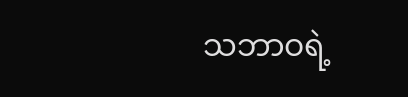သဘာဝရဲ့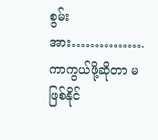စွမ်းအား…………….ကာကွယ်ဖို့ဆိုတာ မဖြစ်နိုင်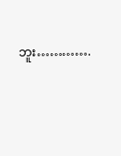ဘူး………….